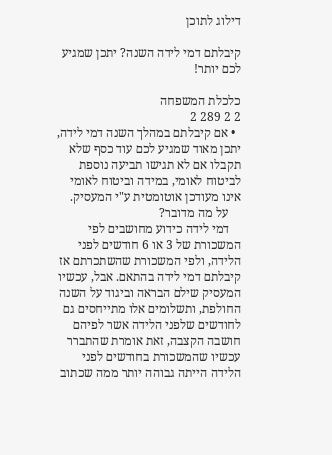דילוג לתוכן

קיבלתם דמי לידה השנה? יתכן שמגיע לכם יותר!

כלכלת המשפחה
2 2 289 2
  • אם קיבלתם במהלך השנה דמי לידה, יתכן מאוד שמגיע לכם עוד כסף שלא תקבלו אם לא תגישו תביעה נוספת לביטוח לאומי, במידה וביטוח לאומי אינו מעודכן אוטומטית ע"י המעסיק.
    על מה מדובר?
    דמי לידה כידוע מחושבים לפי המשכורת של 3 או 6 חודשים לפני הלידה, ולפי המשכורת שהשתכרתם אז קיבלתם דמי לידה בהתאם. אבל, עכשיו המעסיק שילם הבראה וביגוד על השנה החולפת, ותשלומים אלו מתייחסים גם לחודשים שלפני הלידה אשר לפיהם חושבה הקצבה, זאת אומרת שהתברר עכשיו שהמשכורת בחודשים לפני הלידה הייתה גבוהה יותר ממה שכתוב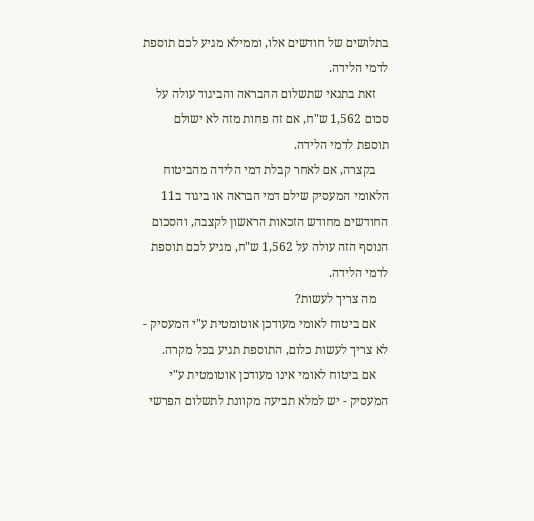בתלושים של חודשים אלו, וממילא מגיע לכם תוספת לדמי הלידה.
    זאת בתנאי שתשלום ההבראה והביגוד עולה על סכום 1,562 ש"ח, אם זה פחות מזה לא ישולם תוספת לדמי הלידה.
    בקצרה, אם לאחר קבלת דמי הלידה מהביטוח הלאומי המעסיק שילם דמי הבראה או ביגוד ב11 החודשים מחודש הזכאות הראשון לקצבה, והסכום הנוסף הזה עולה על 1,562 ש"ח, מגיע לכם תוספת לדמי הלידה.
    מה צריך לעשות?
    אם ביטוח לאומי מעודכן אוטומטית ע"י המעסיק - לא צריך לעשות כלום, התוספת תגיע בכל מקרה.
    אם ביטוח לאומי אינו מעודכן אוטומטית ע"י המעסיק - יש למלא תביעה מקוונת לתשלום הפרשי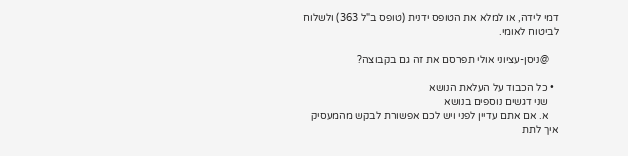דמי לידה, או למלא את הטופס ידנית (טופס ב"ל 363) ולשלוח לביטוח לאומי.

    @ניסן-עציוני אולי תפרסם את זה גם בקבוצה?

  • כל הכבוד על העלאת הנושא
    שני דגשים נוספים בנושא
    א. אם אתם עדיין לפני ויש לכם אפשורת לבקש מהמעסיק איך לתת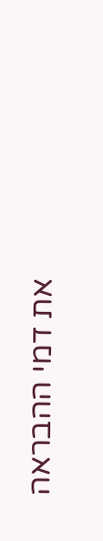את דמי ההבראה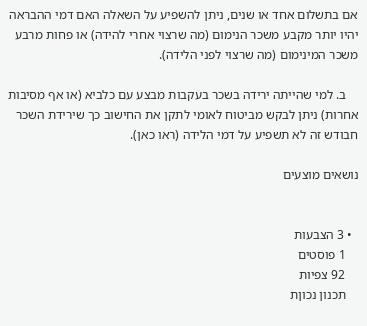אם בתשלום אחד או שנים, ניתן להשפיע על השאלה האם דמי ההבראה יהיו יותר מקבע משכר הנימום (מה שרצוי אחרי להידה) או פחות מרבע משכר המינימום (מה שרצוי לפני הלידה).

    ב. למי שהייתה ירידה בשכר בעקבות מבצע עם כלביא (או אף מסיבות אחרות) ניתן לבקש מביטוח לאומי לתקן את החישוב כך שירידת השכר חבודש זה לא תשפיע על דמי הלידה (ראו כאן).

נושאים מוצעים


  • 3 הצבעות
    1 פוסטים
    92 צפיות
    תכנון נכוןת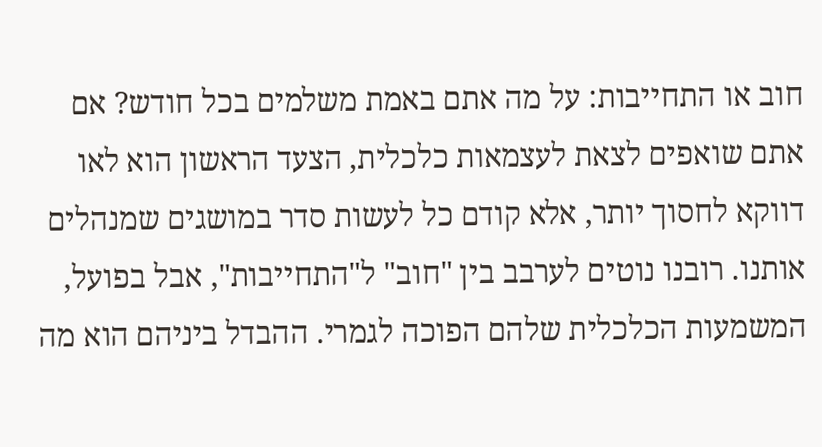חוב או התחייבות: על מה אתם באמת משלמים בכל חודש? אם אתם שואפים לצאת לעצמאות כלכלית, הצעד הראשון הוא לאו דווקא לחסוך יותר, אלא קודם כל לעשות סדר במושגים שמנהלים אותנו. רובנו נוטים לערבב בין "חוב" ל"התחייבות", אבל בפועל, המשמעות הכלכלית שלהם הפוכה לגמרי. ההבדל ביניהם הוא מה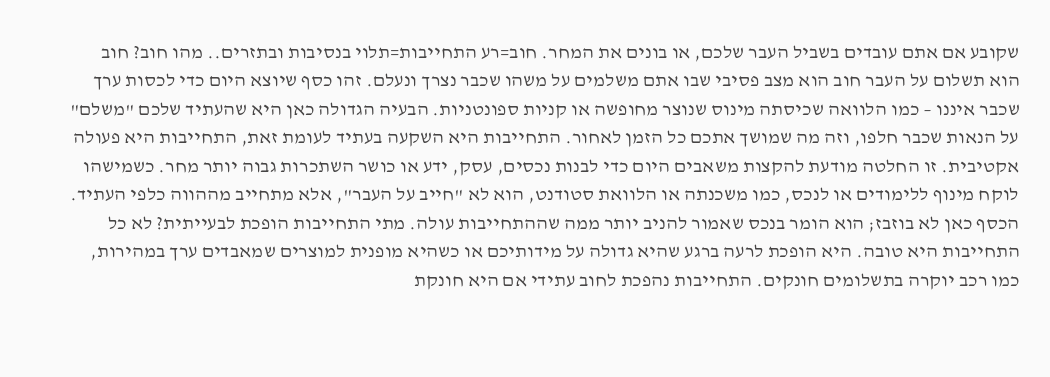שקובע אם אתם עובדים בשביל העבר שלכם, או בונים את המחר. חוב=רע התחייבות=תלוי בנסיבות ובתזרים.. מהו חוב? חוב הוא תשלום על העבר חוב הוא מצב פסיבי שבו אתם משלמים על משהו שכבר נצרך ונעלם. זהו כסף שיוצא היום כדי לכסות ערך שכבר איננו – כמו הלוואה שכיסתה מינוס שנוצר מחופשה או קניות ספונטניות. הבעיה הגדולה כאן היא שהעתיד שלכם "משלם" על הנאות שכבר חלפו, וזה מה שמושך אתכם כל הזמן לאחור. התחייבות היא השקעה בעתיד לעומת זאת, התחייבות היא פעולה אקטיבית. זו החלטה מודעת להקצות משאבים היום כדי לבנות נכסים, עסק, ידע או כושר השתכרות גבוה יותר מחר. כשמישהו לוקח מינוף ללימודים או לנכס, כמו משכנתה או הלוואת סטודנט, הוא לא "חייב על העבר", אלא מתחייב מההווה כלפי העתיד. הכסף כאן לא בוזבז; הוא הומר בנכס שאמור להניב יותר ממה שההתחייבות עולה. מתי התחייבות הופכת לבעייתית? לא כל התחייבות היא טובה. היא הופכת לרעה ברגע שהיא גדולה על מידותיכם או כשהיא מופנית למוצרים שמאבדים ערך במהירות, כמו רכב יוקרה בתשלומים חונקים. התחייבות נהפכת לחוב עתידי אם היא חונקת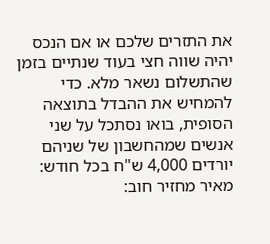את התזרים שלכם או אם הנכס יהיה שווה חצי בעוד שנתיים בזמן שהתשלום נשאר מלא. כדי להמחיש את ההבדל בתוצאה הסופית, בואו נסתכל על שני אנשים שמהחשבון של שניהם יורדים 4,000 ש"ח בכל חודש: מאיר מחזיר חוב: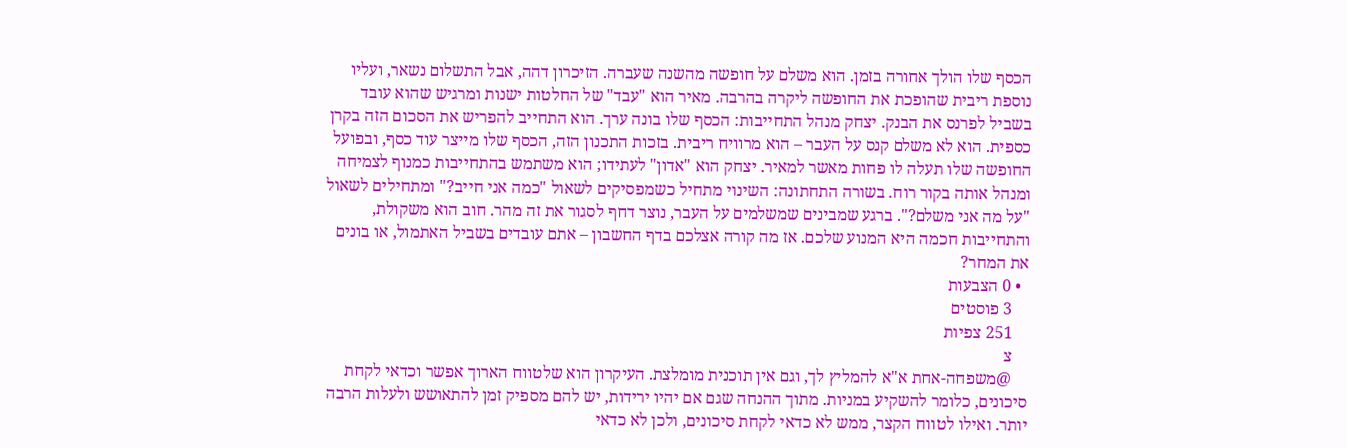הכסף שלו הולך אחורה בזמן. הוא משלם על חופשה מהשנה שעברה. הזיכרון דהה, אבל התשלום נשאר, ועליו נוספת ריבית שהופכת את החופשה ליקרה בהרבה. מאיר הוא "עבד" של החלטות ישנות ומרגיש שהוא עובד בשביל לפרנס את הבנק. יצחק מנהל התחייבות: הכסף שלו בונה ערך. הוא התחייב להפריש את הסכום הזה בקרן כספית. הוא לא משלם קנס על העבר – הוא מרוויח ריבית. בזכות התכנון הזה, הכסף שלו מייצר עוד כסף, ובפועל החופשה שלו תעלה לו פחות מאשר למאיר. יצחק הוא "אדון" לעתידו; הוא משתמש בהתחייבות כמנוף לצמיחה ומנהל אותה בקור רוח. בשורה התחתונה: השינוי מתחיל כשמפסיקים לשאול "כמה אני חייב?" ומתחילים לשאול "על מה אני משלם?". ברגע שמבינים שמשלמים על העבר, נוצר דחף לסגור את זה מהר. חוב הוא משקולת, והתחייבות חכמה היא המנוע שלכם. אז מה קורה אצלכם בדף החשבון – אתם עובדים בשביל האתמול, או בונים את המחר?
  • 0 הצבעות
    3 פוסטים
    251 צפיות
    צ
    @משפחה-אחת א"א להמליץ לך, וגם אין תוכנית מומלצת. העיקרון הוא שלטווח הארוך אפשר וכדאי לקחת סיכונים, כלומר להשקיע במניות. מתוך ההנחה שגם אם יהיו ירידות, יש להם מספיק זמן להתאושש ולעלות הרבה יותר. ואילו לטווח הקצר, ממש לא כדאי לקחת סיכונים, ולכן לא כדאי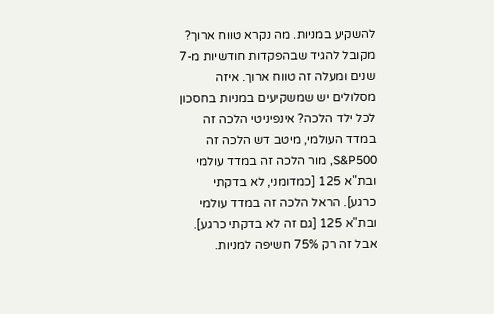להשקיע במניות. מה נקרא טווח ארוך? מקובל להגיד שבהפקדות חודשיות מ-7 שנים ומעלה זה טווח ארוך. איזה מסלולים יש שמשקיעים במניות בחסכון לכל ילד הלכה? אינפיניטי הלכה זה במדד העולמי, מיטב דש הלכה זה S&P500, מור הלכה זה במדד עולמי ובת"א 125 [כמדומני, לא בדקתי כרגע]. הראל הלכה זה במדד עולמי ובת"א 125 [גם זה לא בדקתי כרגע]. אבל זה רק 75% חשיפה למניות.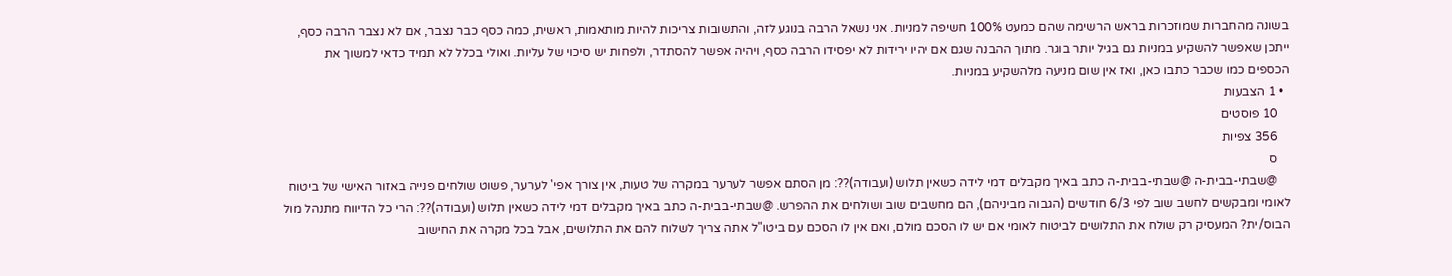בשונה מהחברות שמוזכרות בראש הרשימה שהם כמעט 100% חשיפה למניות. אני נשאל הרבה בנוגע לזה, והתשובות צריכות להיות מותאמות, ראשית, כמה כסף כבר נצבר, אם לא נצבר הרבה כסף, ייתכן שאפשר להשקיע במניות גם בגיל יותר בוגר. מתוך ההבנה שגם אם יהיו ירידות לא יפסידו הרבה כסף, ויהיה אפשר להסתדר, ולפחות יש סיכוי של עליות. ואולי בכלל לא תמיד כדאי למשוך את הכספים כמו שכבר כתבו כאן, ואז אין שום מניעה מלהשקיע במניות.
  • 1 הצבעות
    10 פוסטים
    356 צפיות
    ס
    @שבתי-בבית-ה @שבתי-בבית-ה כתב באיך מקבלים דמי לידה כשאין תלוש (ועבודה)??: מן הסתם אפשר לערער במקרה של טעות, אין צורך אפי' לערער, פשוט שולחים פנייה באזור האישי של ביטוח לאומי ומבקשים לחשב שוב לפי 6/3 חודשים (הגבוה מביניהם), הם מחשבים שוב ושולחים את ההפרש. @שבתי-בבית-ה כתב באיך מקבלים דמי לידה כשאין תלוש (ועבודה)??: הרי כל הדיווח מתנהל מול הבוס/ית? המעסיק רק שולח את התלושים לביטוח לאומי אם יש לו הסכם מולם, ואם אין לו הסכם עם ביטו"ל אתה צריך לשלוח להם את התלושים, אבל בכל מקרה את החישוב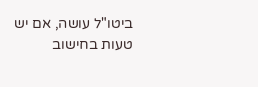ביטו"ל עושה, אם יש טעות בחישוב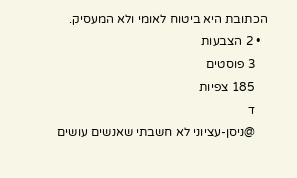הכתובת היא ביטוח לאומי ולא המעסיק.
  • 2 הצבעות
    3 פוסטים
    185 צפיות
    ד
    @ניסן-עציוני לא חשבתי שאנשים עושים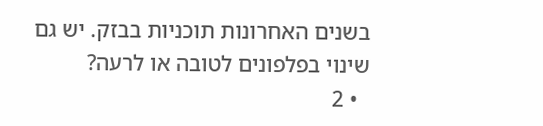בשנים האחרונות תוכניות בבזק. יש גם שינוי בפלפונים לטובה או לרעה?
  • 2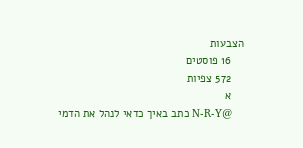הצבעות
    16 פוסטים
    572 צפיות
    א
    @N-R-Y כתב באיך כדאי לנהל את הדמי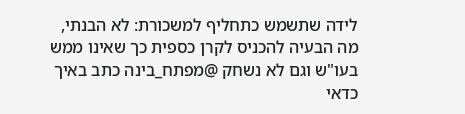לידה שתשמש כתחליף למשכורת: לא הבנתי, מה הבעיה להכניס לקרן כספית כך שאינו ממש בעו"ש וגם לא נשחק @מפתח_בינה כתב באיך כדאי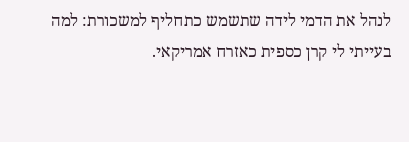לנהל את הדמי לידה שתשמש כתחליף למשכורת: למה בעייתי לי קרן כספית כאזרח אמריקאי.